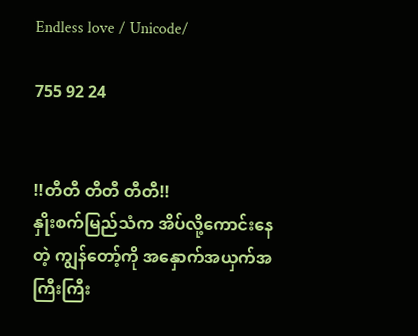Endless love / Unicode/

755 92 24


!!တီတီ တီတီ တီတီ!!
နှိုးစက်မြည်သံက အိပ်လို့ကောင်းနေတဲ့ ကျွန်တော့်ကို အနှောက်အယှက်အကြီးကြီး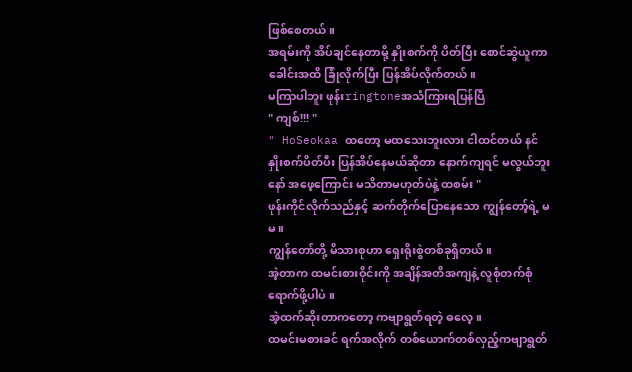ဖြစ်စေတယ်။
အရမ်းကို အိပ်ချင်နေတာမို့ နှိုးစက်ကို ပိတ်ပြီး စောင်ဆွဲယူကာ ခေါင်းအထိ ခြုံလိုက်ပြီး ပြန်အိပ်လိုက်တယ်။
မကြာပါဘူး ဖုန်းringtoneအသံကြားရပြန်ပြီ
" ကျစ်!!! "
" HoSeokaa ထတော့ မထသေးဘူးလား ငါထင်တယ် နင်နှိုးစက်ပိတ်ပီး ပြန်အိပ်နေမယ်ဆိုတာ နောက်ကျရင် မလွယ်ဘူးနော် အဖေ့ကြောင်း မသိတာမဟုတ်ပဲနဲ့ ထစမ်း "
ဖုန်းကိုင်လိုက်သည်နှင့် ဆက်တိုက်ပြောနေသော ကျွန်တော့်ရဲ့ မမ။
ကျွန်တော်တို့ မိသားစုဟာ ရှေးရိုးစွဲတစ်ခုရှိတယ်။
အဲ့တာက ထမင်းစားဝိုင်းကို အချိန်အတိအကျနဲ့ လူစုံတက်စုံရောက်ဖို့ပါပဲ ။
အဲ့ထက်ဆိုးတာကတော့ ကဗျာရွတ်ရတဲ့ ဓလေ့။
ထမင်းမစားခင် ရက်အလိုက် တစ်ယောက်တစ်လှည့်ကဗျာရွတ်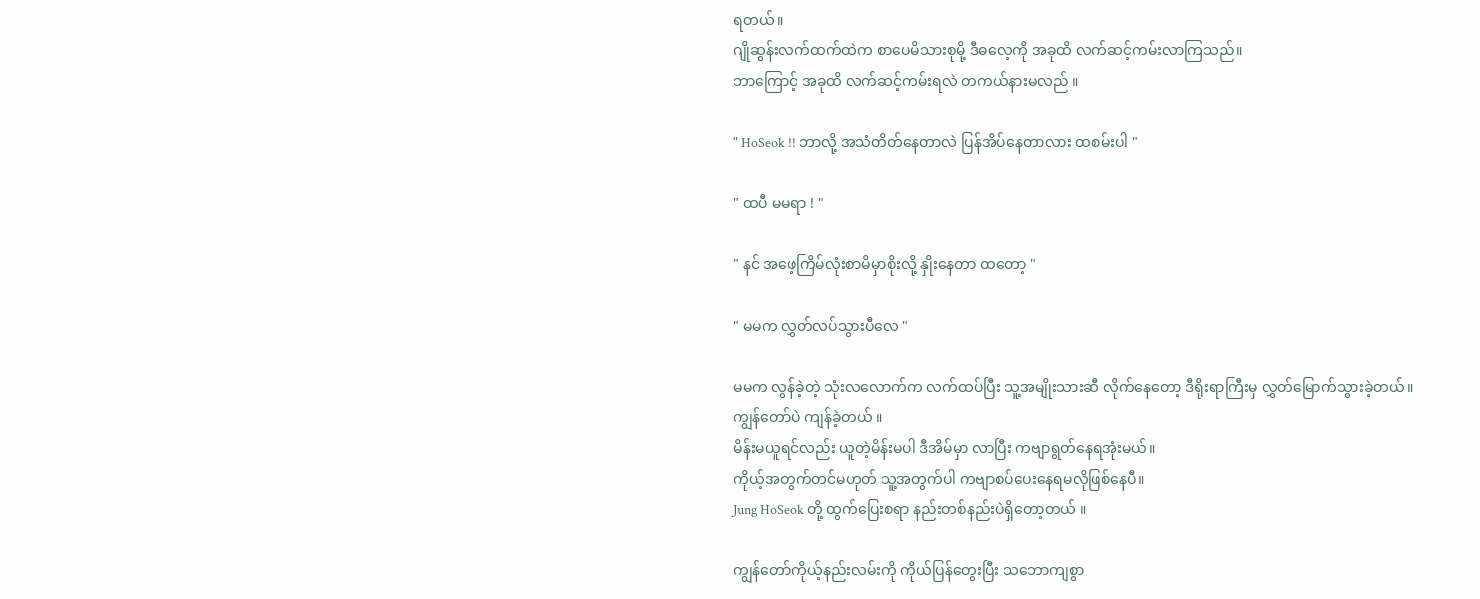ရတယ်။
ဂျိုဆွန်းလက်ထက်ထဲက စာပေမိသားစုမို့ ဒီဓလေ့ကို အခုထိ လက်ဆင့်ကမ်းလာကြသည်။
ဘာကြောင့် အခုထိ လက်ဆင့်ကမ်းရလဲ တကယ်နားမလည် ။

" HoSeok !! ဘာလို့ အသံတိတ်နေတာလဲ ပြန်အိပ်နေတာလား ထစမ်းပါ "

" ထပီ မမရာ ! "

" နင် အဖေ့ကြိမ်လုံးစာမိမှာစိုးလို့ နှိုးနေတာ ထတော့ "

" မမက လွှတ်လပ်သွားပီလေ "

မမက လွန်ခဲ့တဲ့ သုံးလလောက်က လက်ထပ်ပြီး သူ့အမျိုးသားဆီ လိုက်နေတော့ ဒီရိုးရာကြီးမှ လွှတ်မြောက်သွားခဲ့တယ်။
ကျွန်တော်ပဲ ကျန်ခဲ့တယ် ။
မိန်းမယူရင်လည်း ယူတဲ့မိန်းမပါ ဒီအိမ်မှာ လာပြီး ကဗျာရွတ်နေရအုံးမယ်။
ကိုယ့်အတွက်တင်မဟုတ် သူ့အတွက်ပါ ကဗျာစပ်ပေးနေရမလိုဖြစ်နေပီ။
Jung HoSeok တို့ ထွက်ပြေးစရာ နည်းတစ်နည်းပဲရှိတော့တယ် ။

ကျွန်တော်ကိုယ့်နည်းလမ်းကို ကိုယ်ပြန်တွေးပြီး သဘောကျစွာ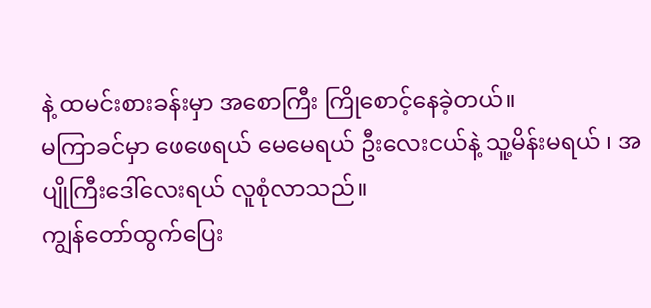နဲ့ ထမင်းစားခန်းမှာ အစောကြီး ကြိုစောင့်နေခဲ့တယ်။
မကြာခင်မှာ ဖေဖေရယ် မေမေရယ် ဦးလေးငယ်နဲ့ သူ့မိန်းမရယ် ၊ အပျိုကြီးဒေါ်လေးရယ် လူစုံလာသည်။
ကျွန်တော်ထွက်ပြေး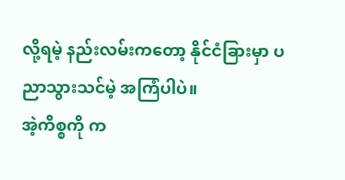လို့ရမဲ့ နည်းလမ်းကတော့ နိုင်ငံခြားမှာ ပညာသွားသင်မဲ့ အကြံပါပဲ။
အဲ့ကိစ္စကို က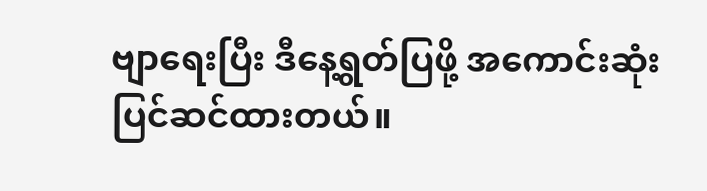ဗျာရေးပြီး ဒီနေ့ရွတ်ပြဖို့ အကောင်းဆုံး ပြင်ဆင်ထားတယ်။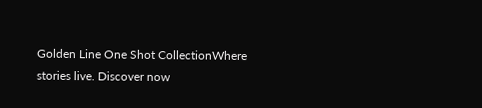Golden Line One Shot CollectionWhere stories live. Discover now